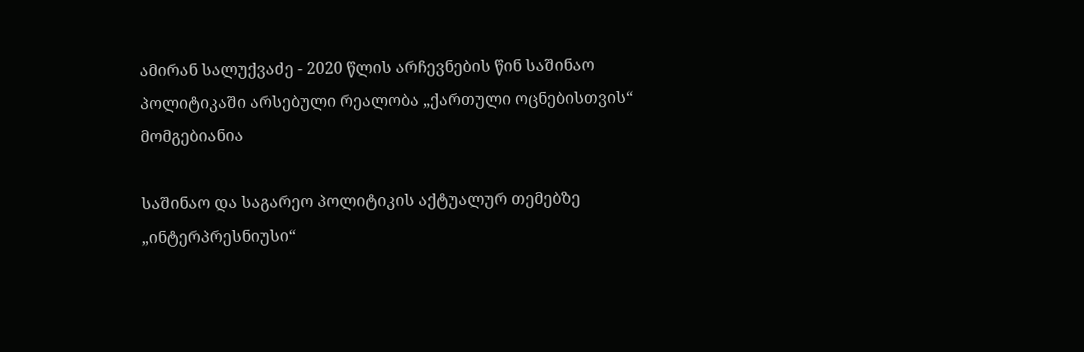ამირან სალუქვაძე - 2020 წლის არჩევნების წინ საშინაო პოლიტიკაში არსებული რეალობა „ქართული ოცნებისთვის“ მომგებიანია

საშინაო და საგარეო პოლიტიკის აქტუალურ თემებზე „ინტერპრესნიუსი“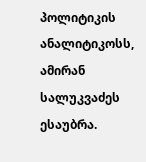პოლიტიკის ანალიტიკოსს, ამირან სალუკვაძეს ესაუბრა.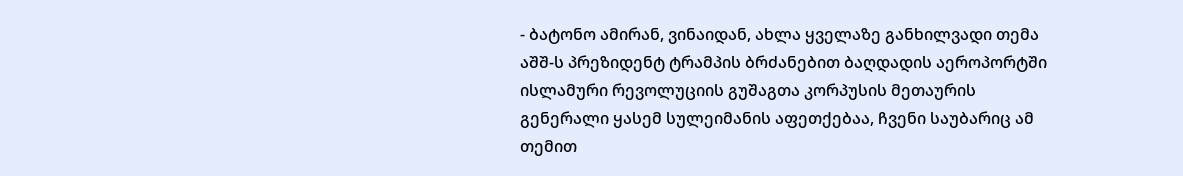- ბატონო ამირან, ვინაიდან, ახლა ყველაზე განხილვადი თემა აშშ-ს პრეზიდენტ ტრამპის ბრძანებით ბაღდადის აეროპორტში ისლამური რევოლუციის გუშაგთა კორპუსის მეთაურის გენერალი ყასემ სულეიმანის აფეთქებაა, ჩვენი საუბარიც ამ თემით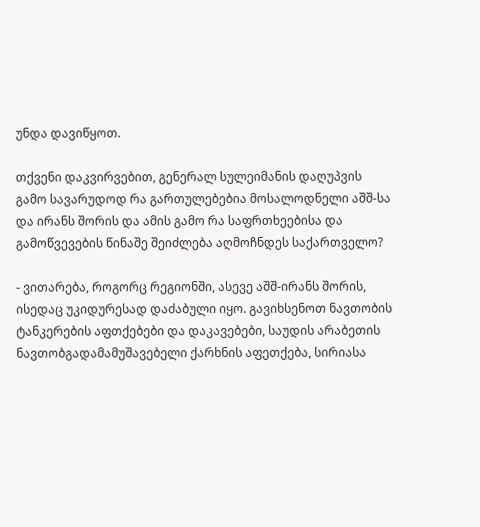უნდა დავიწყოთ.

თქვენი დაკვირვებით, გენერალ სულეიმანის დაღუპვის გამო სავარუდოდ რა გართულებებია მოსალოდნელი აშშ-სა და ირანს შორის და ამის გამო რა საფრთხეებისა და გამოწვევების წინაშე შეიძლება აღმოჩნდეს საქართველო?

- ვითარება, როგორც რეგიონში, ასევე აშშ-ირანს შორის, ისედაც უკიდურესად დაძაბული იყო. გავიხსენოთ ნავთობის ტანკერების აფთქებები და დაკავებები, საუდის არაბეთის ნავთობგადამამუშავებელი ქარხნის აფეთქება, სირიასა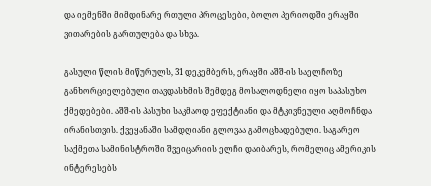და იემენში მიმდინარე რთული პროცესები, ბოლო პერიოდში ერაყში ვითარების გართულება და სხვა.

გასული წლის მიწურულს, 31 დეკემბერს, ერაყში აშშ-ის საელჩოზე განხორციელებული თავდასხმის შემდეგ მოსალოდნელი იყო საპასუხო ქმედებები. აშშ-ის პასუხი საკმაოდ ეფექტიანი და მტკივნეული აღმოჩნდა ირანისთვის. ქვეყანაში სამდღიანი გლოვაა გამოცხადებული. საგარეო საქმეთა სამინისტროში შვეიცარიის ელჩი დაიბარეს, რომელიც ამერიკის ინტერესებს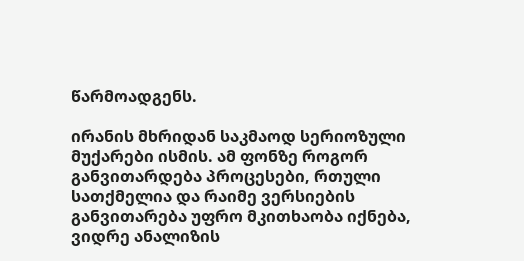წარმოადგენს.

ირანის მხრიდან საკმაოდ სერიოზული მუქარები ისმის. ამ ფონზე როგორ განვითარდება პროცესები, რთული სათქმელია და რაიმე ვერსიების განვითარება უფრო მკითხაობა იქნება, ვიდრე ანალიზის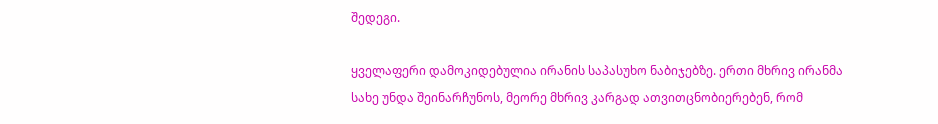შედეგი.

ყველაფერი დამოკიდებულია ირანის საპასუხო ნაბიჯებზე. ერთი მხრივ ირანმა სახე უნდა შეინარჩუნოს, მეორე მხრივ კარგად ათვითცნობიერებენ, რომ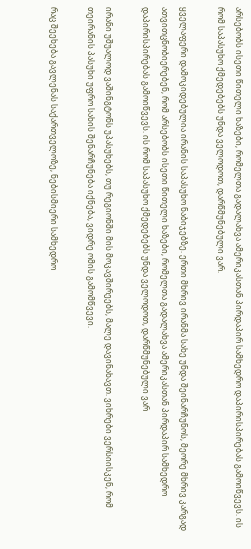არსებობს ისეთი წითელი ხაზები, რომელთა გადალახვა ამერიკასთან პირდაპირ სამხედრო დაპირისპირებას გამოიწვევს. ის რომ საპასუხო ქმედებებს უნდა ველოდოთ, დარწმუნებული ვარ.

ყველაფერი დამოკიდებულია ირანის საპასუხო ნაბიჯებზე. ერთი მხრივ ირანმა სახე უნდა შეინარჩუნოს, მეორე მხრივ კარგად ათვითცნობიერებენ, რომ არსებობს ისეთი წითელი ხაზები, რომელთა გადალახვა ამერიკასთან პირდაპირ სამხედრო დაპირისპირებას გამოიწვევს. ის რომ საპასუხო ქმედებებს უნდა ველოდოთ, დარწმუნებული ვარ

ირანი უშუალოდ ვაშინგტონს უპასუხებს, თუ რეგიონში მის მოკავშირეებს, მალე დავინახავთ. ვიხრები ვერსიისკენ, რომ თეირანის პასუხი უფრო სახის შენარჩუნება იქნება, ვიდრე ომის გამომწვევი.

რაც შეეხება გავლენას საქართველოზე, ნებისმიერი სამხედრო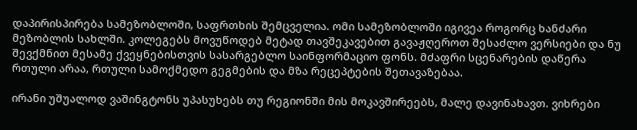დაპირისპირება სამეზობლოში, საფრთხის შემცველია. ომი სამეზობლოში იგივეა როგორც ხანძარი მეზობლის სახლში. კოლეგებს მოვუწოდებ მეტად თავშეკავებით გავაჟღეროთ შესაძლო ვერსიები და ნუ შევქმნით მესამე ქვეყნებისთვის სასარგებლო საინფორმაციო ფონს. მძაფრი სცენარების დაწერა რთული არაა, რთული სამოქმედო გეგმების და მზა რეცეპტების შეთავაზებაა.

ირანი უშუალოდ ვაშინგტონს უპასუხებს თუ რეგიონში მის მოკავშირეებს, მალე დავინახავთ. ვიხრები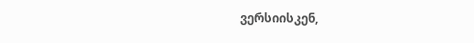ვერსიისკენ,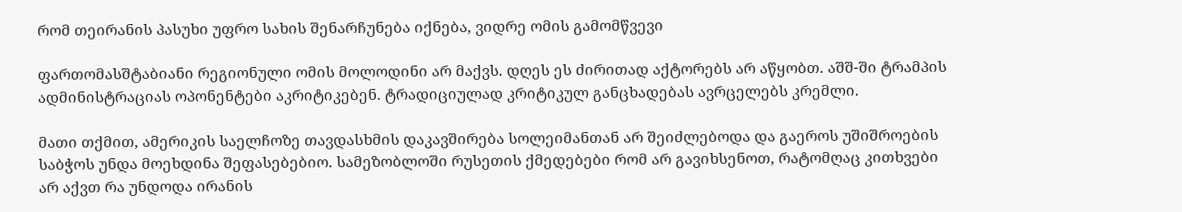რომ თეირანის პასუხი უფრო სახის შენარჩუნება იქნება, ვიდრე ომის გამომწვევი

ფართომასშტაბიანი რეგიონული ომის მოლოდინი არ მაქვს. დღეს ეს ძირითად აქტორებს არ აწყობთ. აშშ-ში ტრამპის ადმინისტრაციას ოპონენტები აკრიტიკებენ. ტრადიციულად კრიტიკულ განცხადებას ავრცელებს კრემლი.

მათი თქმით, ამერიკის საელჩოზე თავდასხმის დაკავშირება სოლეიმანთან არ შეიძლებოდა და გაეროს უშიშროების საბჭოს უნდა მოეხდინა შეფასებებიო. სამეზობლოში რუსეთის ქმედებები რომ არ გავიხსენოთ, რატომღაც კითხვები არ აქვთ რა უნდოდა ირანის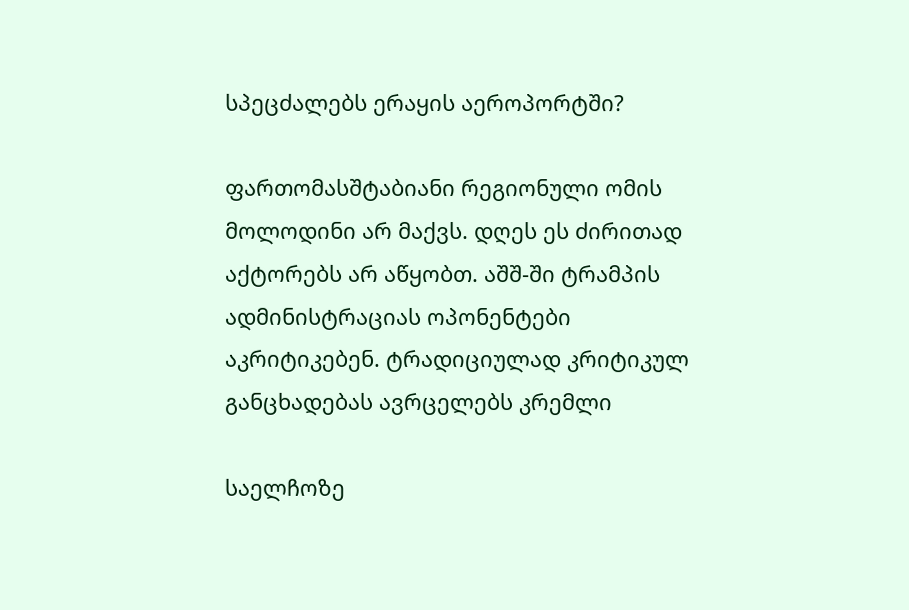სპეცძალებს ერაყის აეროპორტში?

ფართომასშტაბიანი რეგიონული ომის მოლოდინი არ მაქვს. დღეს ეს ძირითად აქტორებს არ აწყობთ. აშშ-ში ტრამპის ადმინისტრაციას ოპონენტები აკრიტიკებენ. ტრადიციულად კრიტიკულ განცხადებას ავრცელებს კრემლი

საელჩოზე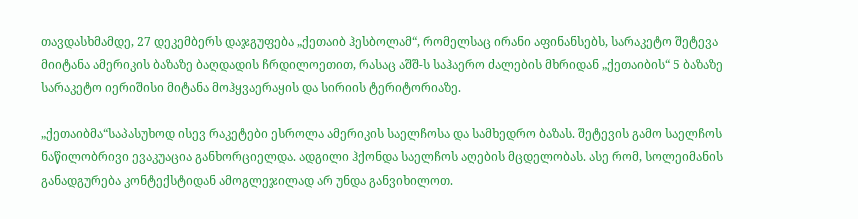თავდასხმამდე, 27 დეკემბერს დაჯგუფება „ქეთაიბ ჰესბოლამ“, რომელსაც ირანი აფინანსებს, სარაკეტო შეტევა მიიტანა ამერიკის ბაზაზე ბაღდადის ჩრდილოეთით, რასაც აშშ-ს საჰაერო ძალების მხრიდან „ქეთაიბის“ 5 ბაზაზე სარაკეტო იერიშისი მიტანა მოჰყვაერაყის და სირიის ტერიტორიაზე.

„ქეთაიბმა“საპასუხოდ ისევ რაკეტები ესროლა ამერიკის საელჩოსა და სამხედრო ბაზას. შეტევის გამო საელჩოს ნაწილობრივი ევაკუაცია განხორციელდა. ადგილი ჰქონდა საელჩოს აღების მცდელობას. ასე რომ, სოლეიმანის განადგურება კონტექსტიდან ამოგლეჯილად არ უნდა განვიხილოთ.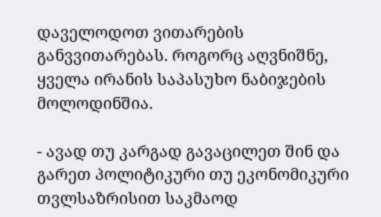დაველოდოთ ვითარების განვვითარებას. როგორც აღვნიშნე, ყველა ირანის საპასუხო ნაბიჯების მოლოდინშია.

- ავად თუ კარგად გავაცილეთ შინ და გარეთ პოლიტიკური თუ ეკონომიკური თვლსაზრისით საკმაოდ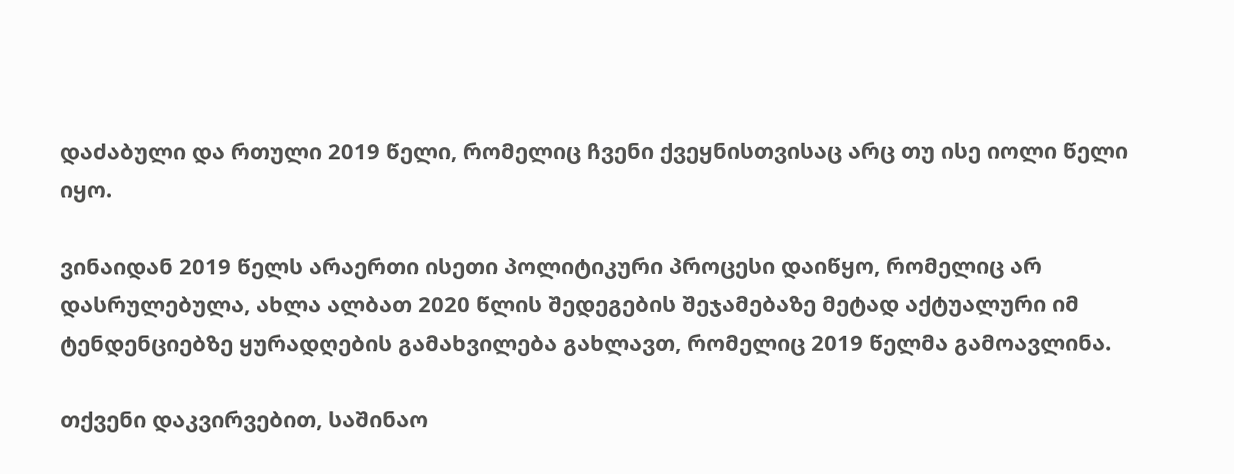დაძაბული და რთული 2019 წელი, რომელიც ჩვენი ქვეყნისთვისაც არც თუ ისე იოლი წელი იყო.

ვინაიდან 2019 წელს არაერთი ისეთი პოლიტიკური პროცესი დაიწყო, რომელიც არ დასრულებულა, ახლა ალბათ 2020 წლის შედეგების შეჯამებაზე მეტად აქტუალური იმ ტენდენციებზე ყურადღების გამახვილება გახლავთ, რომელიც 2019 წელმა გამოავლინა.

თქვენი დაკვირვებით, საშინაო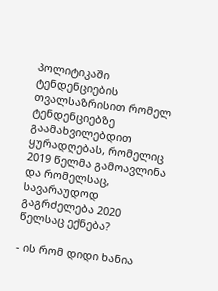პოლიტიკაში ტენდენციების თვალსაზრისით რომელ ტენდენციებზე გაამახვილებდით ყურადღებას, რომელიც 2019 წელმა გამოავლინა და რომელსაც, სავარაუდოდ გაგრძელება 2020 წელსაც ექნება?

- ის რომ დიდი ხანია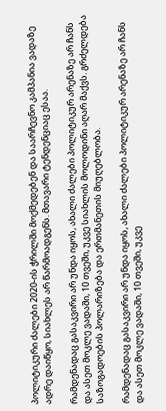პოლიტიკური ძალები 2020-ის ჭრილში მოქმედებენ და საარჩევნო კამპანია ვადაზე ადრე დაიწყო, სიახლეს არ წარმოადგენს. მთავარი ტენდენციაც ესაა.

რამდენადაც გასაკვირი არ უნდა იყოს, ახალი ძალები პოლიტიკურ არენაზე არ ჩანს და ასეთ მოკლე ვადაში, 10 თვეში, უკვე სიახლის მოლოდინი აღარ მაქვს. გრძელდება საზოგადოების პოლარიზება და ერთმანეთის მიუღებლობა.

რამდენადაც გასაკვირი არ უნდა იყოს, ახალი ძალები პოლიტიკურ არენაზე არ ჩანს და ასეთ მოკლე ვადაში, 10 თვეში, უკვე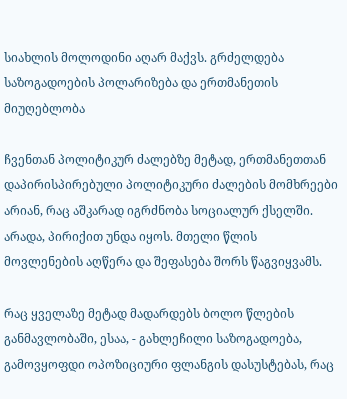სიახლის მოლოდინი აღარ მაქვს. გრძელდება საზოგადოების პოლარიზება და ერთმანეთის მიუღებლობა

ჩვენთან პოლიტიკურ ძალებზე მეტად, ერთმანეთთან დაპირისპირებული პოლიტიკური ძალების მომხრეები არიან, რაც აშკარად იგრძნობა სოციალურ ქსელში. არადა, პირიქით უნდა იყოს. მთელი წლის მოვლენების აღწერა და შეფასება შორს წაგვიყვამს.

რაც ყველაზე მეტად მადარდებს ბოლო წლების განმავლობაში, ესაა, - გახლეჩილი საზოგადოება, გამოვყოფდი ოპოზიციური ფლანგის დასუსტებას, რაც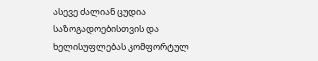ასევე ძალიან ცუდია საზოგადოებისთვის და ხელისუფლებას კომფორტულ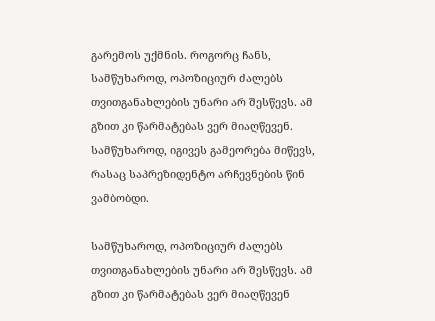გარემოს უქმნის. როგორც ჩანს, სამწუხაროდ, ოპოზიციურ ძალებს თვითგანახლების უნარი არ შესწევს. ამ გზით კი წარმატებას ვერ მიაღწევენ. სამწუხაროდ, იგივეს გამეორება მიწევს, რასაც საპრეზიდენტო არჩევნების წინ ვამბობდი.

სამწუხაროდ, ოპოზიციურ ძალებს თვითგანახლების უნარი არ შესწევს. ამ გზით კი წარმატებას ვერ მიაღწევენ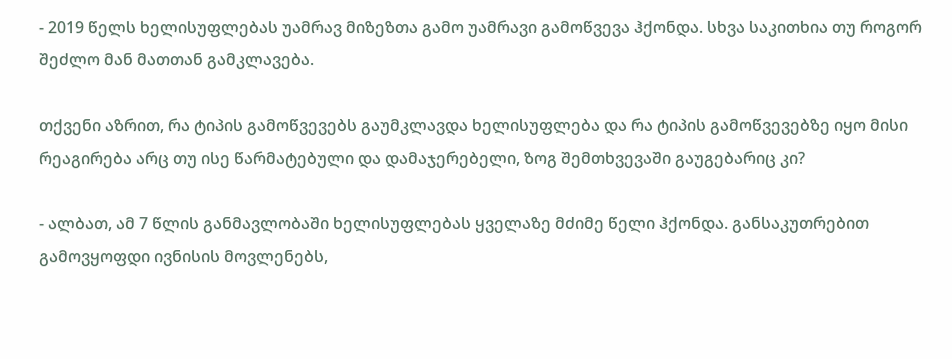- 2019 წელს ხელისუფლებას უამრავ მიზეზთა გამო უამრავი გამოწვევა ჰქონდა. სხვა საკითხია თუ როგორ შეძლო მან მათთან გამკლავება.

თქვენი აზრით, რა ტიპის გამოწვევებს გაუმკლავდა ხელისუფლება და რა ტიპის გამოწვევებზე იყო მისი რეაგირება არც თუ ისე წარმატებული და დამაჯერებელი, ზოგ შემთხვევაში გაუგებარიც კი?

- ალბათ, ამ 7 წლის განმავლობაში ხელისუფლებას ყველაზე მძიმე წელი ჰქონდა. განსაკუთრებით გამოვყოფდი ივნისის მოვლენებს,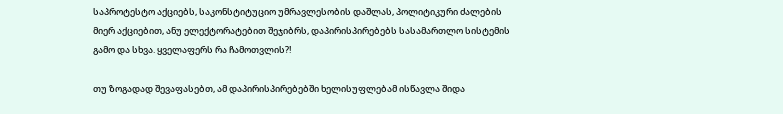საპროტესტო აქციებს, საკონსტიტუციო უმრავლესობის დაშლას, პოლიტიკური ძალების მიერ აქციებით, ანუ ელექტორატებით შეჯიბრს, დაპირისპირებებს სასამართლო სისტემის გამო და სხვა. ყველაფერს რა ჩამოთვლის?!

თუ ზოგადად შევაფასებთ, ამ დაპირისპირებებში ხელისუფლებამ ისწავლა შიდა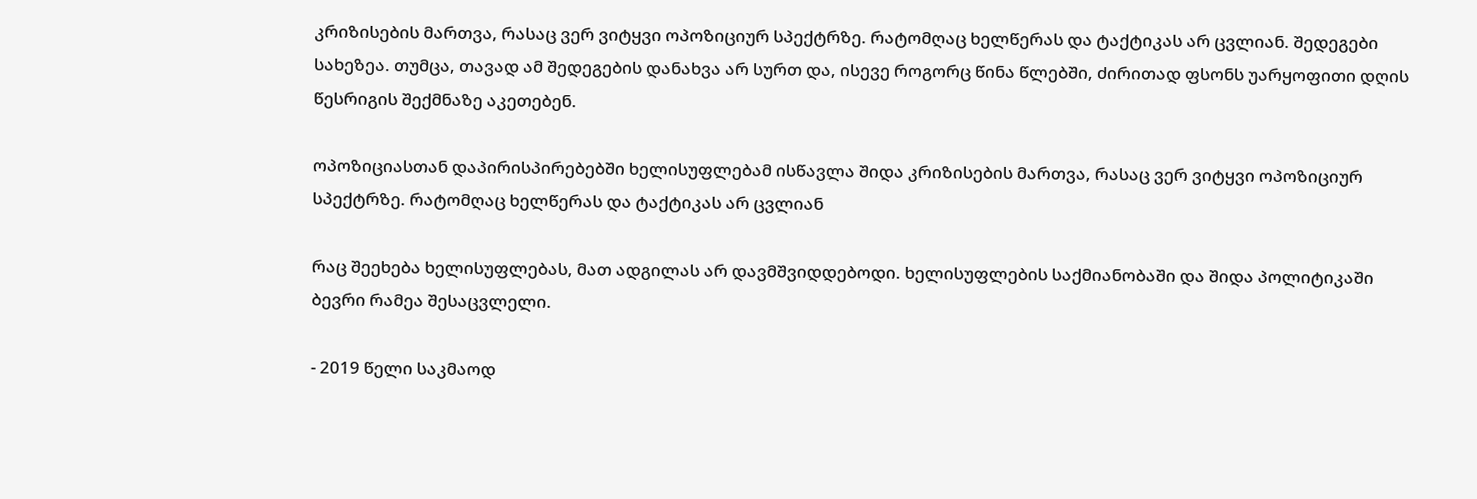კრიზისების მართვა, რასაც ვერ ვიტყვი ოპოზიციურ სპექტრზე. რატომღაც ხელწერას და ტაქტიკას არ ცვლიან. შედეგები სახეზეა. თუმცა, თავად ამ შედეგების დანახვა არ სურთ და, ისევე როგორც წინა წლებში, ძირითად ფსონს უარყოფითი დღის წესრიგის შექმნაზე აკეთებენ.

ოპოზიციასთან დაპირისპირებებში ხელისუფლებამ ისწავლა შიდა კრიზისების მართვა, რასაც ვერ ვიტყვი ოპოზიციურ სპექტრზე. რატომღაც ხელწერას და ტაქტიკას არ ცვლიან

რაც შეეხება ხელისუფლებას, მათ ადგილას არ დავმშვიდდებოდი. ხელისუფლების საქმიანობაში და შიდა პოლიტიკაში ბევრი რამეა შესაცვლელი.

- 2019 წელი საკმაოდ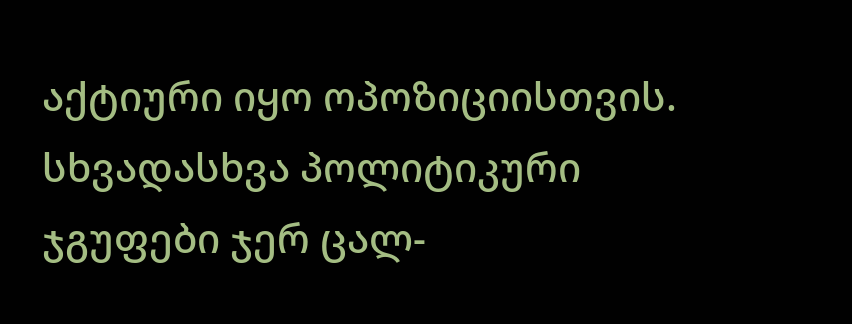აქტიური იყო ოპოზიციისთვის. სხვადასხვა პოლიტიკური ჯგუფები ჯერ ცალ-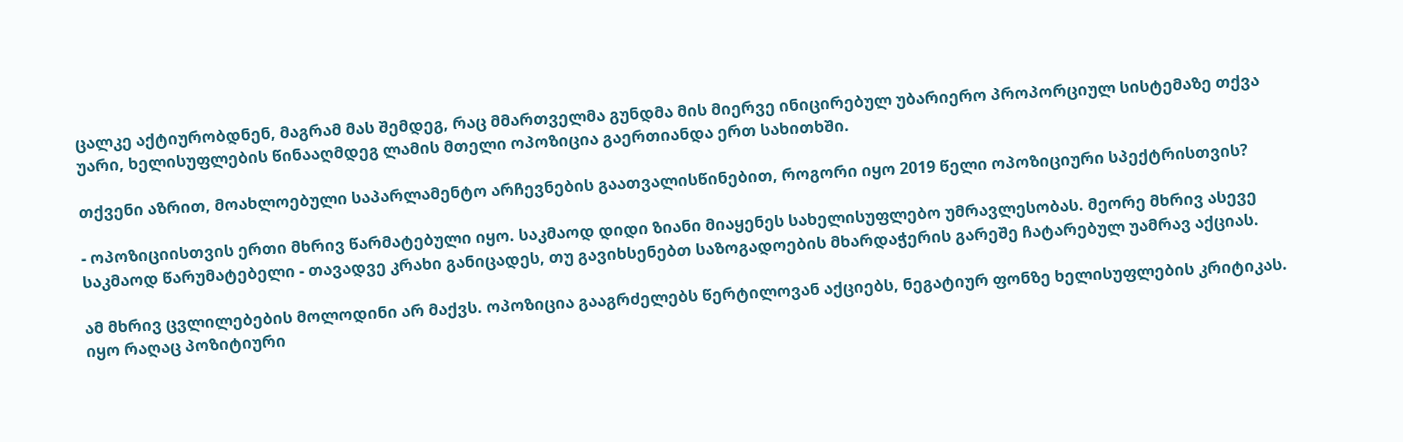ცალკე აქტიურობდნენ, მაგრამ მას შემდეგ, რაც მმართველმა გუნდმა მის მიერვე ინიცირებულ უბარიერო პროპორციულ სისტემაზე თქვა უარი, ხელისუფლების წინააღმდეგ ლამის მთელი ოპოზიცია გაერთიანდა ერთ სახითხში.

თქვენი აზრით, მოახლოებული საპარლამენტო არჩევნების გაათვალისწინებით, როგორი იყო 2019 წელი ოპოზიციური სპექტრისთვის?

- ოპოზიციისთვის ერთი მხრივ წარმატებული იყო. საკმაოდ დიდი ზიანი მიაყენეს სახელისუფლებო უმრავლესობას. მეორე მხრივ ასევე საკმაოდ წარუმატებელი - თავადვე კრახი განიცადეს, თუ გავიხსენებთ საზოგადოების მხარდაჭერის გარეშე ჩატარებულ უამრავ აქციას.

ამ მხრივ ცვლილებების მოლოდინი არ მაქვს. ოპოზიცია გააგრძელებს წერტილოვან აქციებს, ნეგატიურ ფონზე ხელისუფლების კრიტიკას. იყო რაღაც პოზიტიური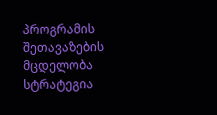პროგრამის შეთავაზების მცდელობა სტრატეგია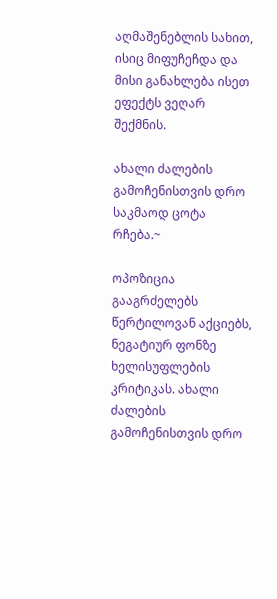აღმაშენებლის სახით, ისიც მიფუჩეჩდა და მისი განახლება ისეთ ეფექტს ვეღარ შექმნის.

ახალი ძალების გამოჩენისთვის დრო საკმაოდ ცოტა რჩება.~

ოპოზიცია გააგრძელებს წერტილოვან აქციებს, ნეგატიურ ფონზე ხელისუფლების კრიტიკას. ახალი ძალების გამოჩენისთვის დრო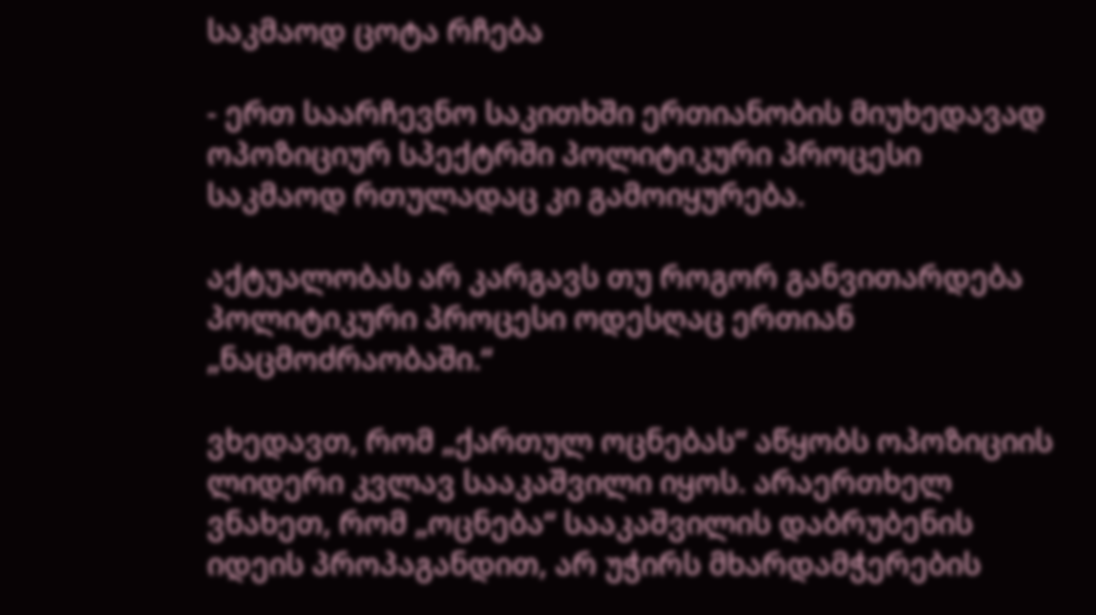საკმაოდ ცოტა რჩება

- ერთ საარჩევნო საკითხში ერთიანობის მიუხედავად ოპოზიციურ სპექტრში პოლიტიკური პროცესი საკმაოდ რთულადაც კი გამოიყურება.

აქტუალობას არ კარგავს თუ როგორ განვითარდება პოლიტიკური პროცესი ოდესღაც ერთიან „ნაცმოძრაობაში.“

ვხედავთ, რომ „ქართულ ოცნებას“ აწყობს ოპოზიციის ლიდერი კვლავ სააკაშვილი იყოს. არაერთხელ ვნახეთ, რომ „ოცნება“ სააკაშვილის დაბრუბენის იდეის პროპაგანდით, არ უჭირს მხარდამჭერების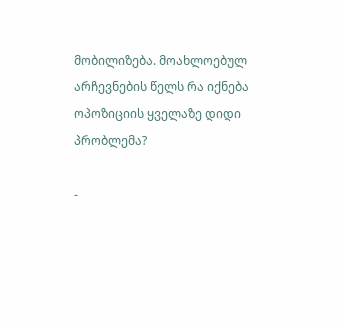მობილიზება. მოახლოებულ არჩევნების წელს რა იქნება ოპოზიციის ყველაზე დიდი პრობლემა?

-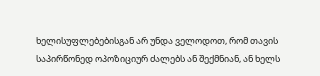ხელისუფლებებისგან არ უნდა ველოდოთ, რომ თავის საპირწონედ ოპოზიციურ ძალებს ან შექმნიან, ან ხელს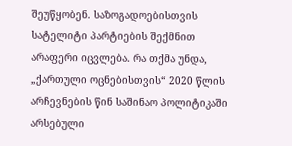შეუწყობენ. საზოგადოებისთვის სატელიტი პარტიების შექმნით არაფერი იცვლება. რა თქმა უნდა, „ქართული ოცნებისთვის“ 2020 წლის არჩევნების წინ საშინაო პოლიტიკაში არსებული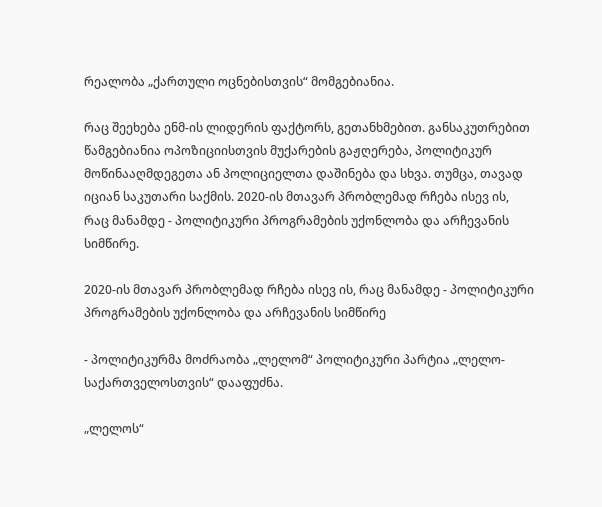რეალობა „ქართული ოცნებისთვის“ მომგებიანია.

რაც შეეხება ენმ-ის ლიდერის ფაქტორს, გეთანხმებით. განსაკუთრებით წამგებიანია ოპოზიციისთვის მუქარების გაჟღერება, პოლიტიკურ მოწინააღმდეგეთა ან პოლიციელთა დაშინება და სხვა. თუმცა, თავად იციან საკუთარი საქმის. 2020-ის მთავარ პრობლემად რჩება ისევ ის, რაც მანამდე - პოლიტიკური პროგრამების უქონლობა და არჩევანის სიმწირე.

2020-ის მთავარ პრობლემად რჩება ისევ ის, რაც მანამდე - პოლიტიკური პროგრამების უქონლობა და არჩევანის სიმწირე

- პოლიტიკურმა მოძრაობა „ლელომ“ პოლიტიკური პარტია „ლელო-საქართველოსთვის“ დააფუძნა.

„ლელოს“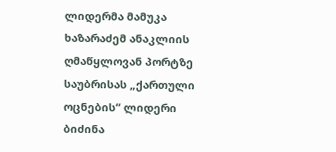ლიდერმა მამუკა ხაზარაძემ ანაკლიის ღმაწყლოვან პორტზე საუბრისას „ქართული ოცნების“ ლიდერი ბიძინა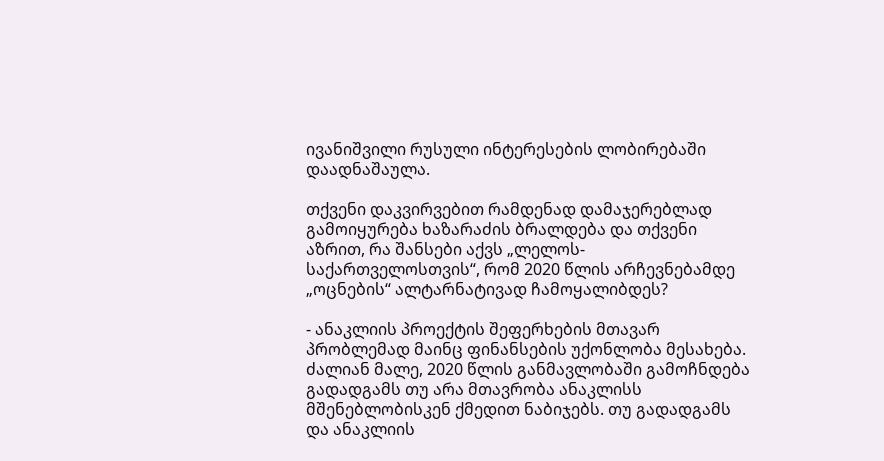ივანიშვილი რუსული ინტერესების ლობირებაში დაადნაშაულა.

თქვენი დაკვირვებით რამდენად დამაჯერებლად გამოიყურება ხაზარაძის ბრალდება და თქვენი აზრით, რა შანსები აქვს „ლელოს-საქართველოსთვის“, რომ 2020 წლის არჩევნებამდე „ოცნების“ ალტარნატივად ჩამოყალიბდეს?

- ანაკლიის პროექტის შეფერხების მთავარ პრობლემად მაინც ფინანსების უქონლობა მესახება. ძალიან მალე, 2020 წლის განმავლობაში გამოჩნდება გადადგამს თუ არა მთავრობა ანაკლისს მშენებლობისკენ ქმედით ნაბიჯებს. თუ გადადგამს და ანაკლიის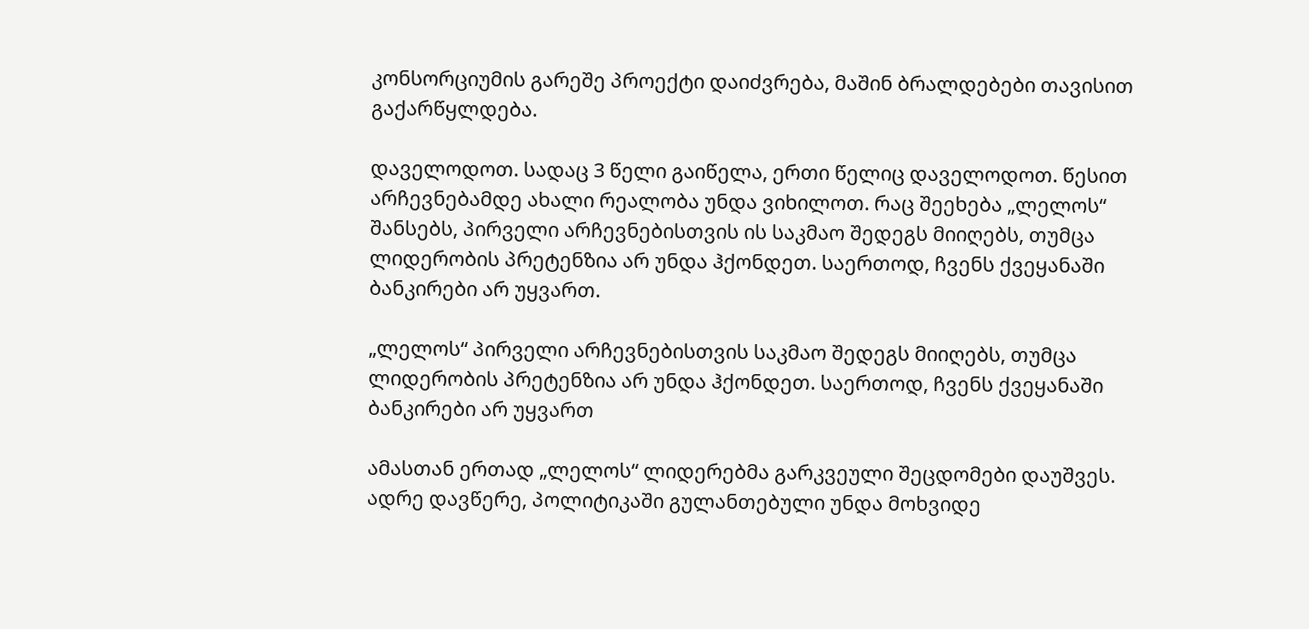კონსორციუმის გარეშე პროექტი დაიძვრება, მაშინ ბრალდებები თავისით გაქარწყლდება.

დაველოდოთ. სადაც 3 წელი გაიწელა, ერთი წელიც დაველოდოთ. წესით არჩევნებამდე ახალი რეალობა უნდა ვიხილოთ. რაც შეეხება „ლელოს“ შანსებს, პირველი არჩევნებისთვის ის საკმაო შედეგს მიიღებს, თუმცა ლიდერობის პრეტენზია არ უნდა ჰქონდეთ. საერთოდ, ჩვენს ქვეყანაში ბანკირები არ უყვართ.

„ლელოს“ პირველი არჩევნებისთვის საკმაო შედეგს მიიღებს, თუმცა ლიდერობის პრეტენზია არ უნდა ჰქონდეთ. საერთოდ, ჩვენს ქვეყანაში ბანკირები არ უყვართ

ამასთან ერთად „ლელოს“ ლიდერებმა გარკვეული შეცდომები დაუშვეს. ადრე დავწერე, პოლიტიკაში გულანთებული უნდა მოხვიდე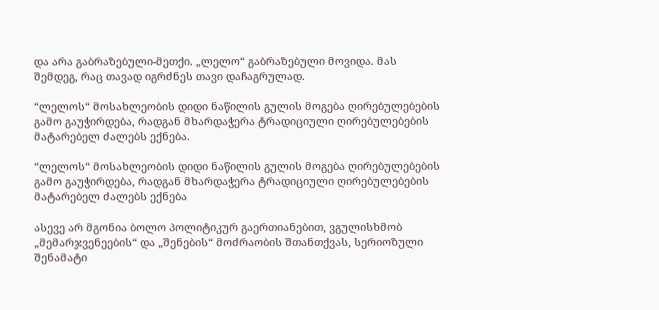და არა გაბრაზებული-მეთქი. „ლელო“ გაბრაზებული მოვიდა. მას შემდეგ, რაც თავად იგრძნეს თავი დაჩაგრულად.

“ლელოს“ მოსახლეობის დიდი ნაწილის გულის მოგება ღირებულებების გამო გაუჭირდება, რადგან მხარდაჭერა ტრადიციული ღირებულებების მატარებელ ძალებს ექნება.

“ლელოს“ მოსახლეობის დიდი ნაწილის გულის მოგება ღირებულებების გამო გაუჭირდება, რადგან მხარდაჭერა ტრადიციული ღირებულებების მატარებელ ძალებს ექნება

ასევე არ მგონია ბოლო პოლიტიკურ გაერთიანებით, ვგულისხმობ „მემარჯვენეების“ და „შენების“ მოძრაობის შთანთქვას, სერიოზული შენამატი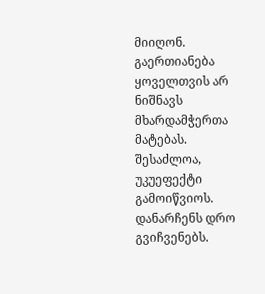მიიღონ. გაერთიანება ყოველთვის არ ნიშნავს მხარდამჭერთა მატებას. შესაძლოა, უკუეფექტი გამოიწვიოს. დანარჩენს დრო გვიჩვენებს.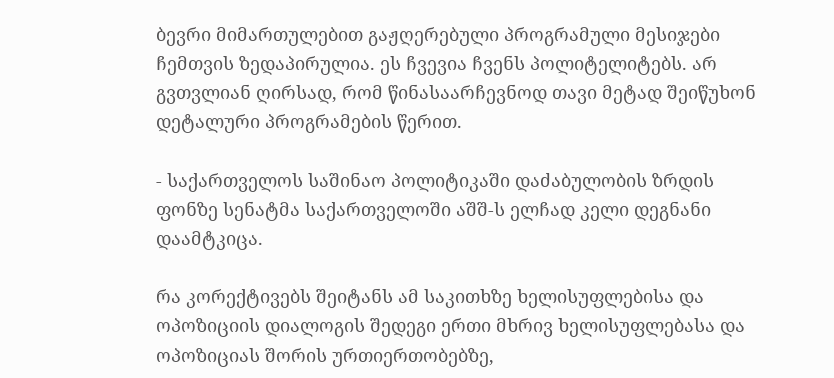ბევრი მიმართულებით გაჟღერებული პროგრამული მესიჯები ჩემთვის ზედაპირულია. ეს ჩვევია ჩვენს პოლიტელიტებს. არ გვთვლიან ღირსად, რომ წინასაარჩევნოდ თავი მეტად შეიწუხონ დეტალური პროგრამების წერით.

- საქართველოს საშინაო პოლიტიკაში დაძაბულობის ზრდის ფონზე სენატმა საქართველოში აშშ-ს ელჩად კელი დეგნანი დაამტკიცა.

რა კორექტივებს შეიტანს ამ საკითხზე ხელისუფლებისა და ოპოზიციის დიალოგის შედეგი ერთი მხრივ ხელისუფლებასა და ოპოზიციას შორის ურთიერთობებზე,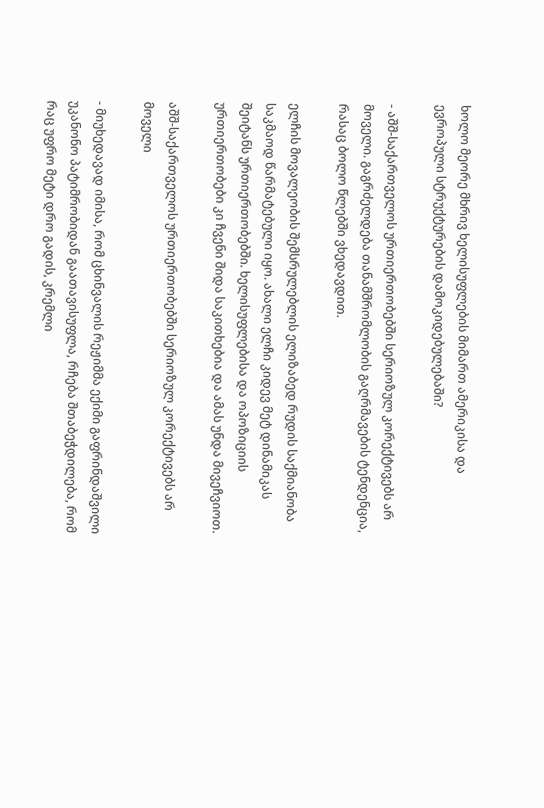ხოლო მეორე მხრივ ხელისუფლების მიმართ ამერიკისა და ევროპული სტრუქტურების დამოკიდებულებაში?

- აშშ-საქართველოს ურთიერთობებში სერიოზულ კორექტივებს არ მოველი. გაგრძელდება თანამშრომლობის გაღრმავების ტენდენცია, რასაც ბოლო წლებში ვხედავდით.

ელჩის მოვალეობის შემსრულებლის ელიზაბედ რუდის საქმიანობა საკმაოდ წარმატებული იყო. ახალი ელჩი კიდევ მეტ დინამიკას შეიტანს ურთიერთობებში. ხელისუფლებისა და ოპოზიციის ურთიერთობები კი ჩვენი შიდა საკითხებია და ამას უნდა მივეჩვიოთ.

აშშ-საქართველოს ურთიერთობებში სერიოზულ კორექტივებს არ მოველი

- მიუხედავად იმისა, რომ ცხინვალის რეჟიმმა ექიმი გაფრინდაშვილი უკანონო პატიმრობიდან გაათავისუფლა, რჩება შთაბეჭდილება, რომ რაც უფრო მეტი დრო გადის, კრემლი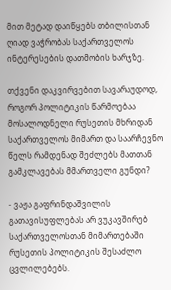მით მეტად დაიწყებს თბილისთან ღიად ვაჭრობას საქართველოს ინტერესების დათმობის ხარჯზე.

თქვენი დაკვირვებით სავარაუდოდ, როგორ პოლიტიკის წარმოებაა მოსალოდნელი რუსეთის მხრიდან საქართველოს მიმართ და საარჩევნო წელს რამდენად შეძლებს მათთან გამკლავებას მმართველი გუნდი?

- ვაჟა გაფრინდაშვილის გათავისუფლებას არ ვუკავშირებ საქართველოსთან მიმართებაში რუსეთის პოლიტიკის შესაძლო ცვლილებებს.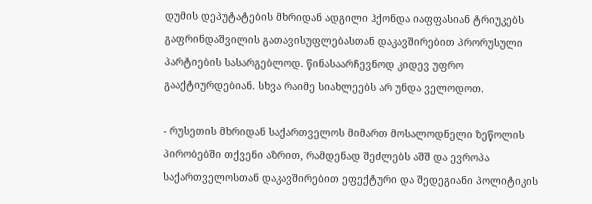დუმის დეპუტატების მხრიდან ადგილი ჰქონდა იაფფასიან ტრიუკებს გაფრინდაშვილის გათავისუფლებასთან დაკავშირებით პრორუსული პარტიების სასარგებლოდ. წინასაარჩევნოდ კიდევ უფრო გააქტიურდებიან. სხვა რაიმე სიახლეებს არ უნდა ველოდოთ.

- რუსეთის მხრიდან საქართველოს მიმართ მოსალოდნელი ზეწოლის პირობებში თქვენი აზრით, რამდენად შეძლებს აშშ და ევროპა საქართველოსთან დაკავშირებით ეფექტური და შედეგიანი პოლიტიკის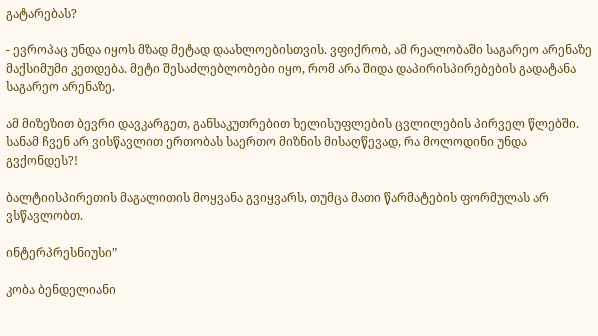გატარებას?

- ევროპაც უნდა იყოს მზად მეტად დაახლოებისთვის. ვფიქრობ, ამ რეალობაში საგარეო არენაზე მაქსიმუმი კეთდება. მეტი შესაძლებლობები იყო, რომ არა შიდა დაპირისპირებების გადატანა საგარეო არენაზე.

ამ მიზეზით ბევრი დავკარგეთ, განსაკუთრებით ხელისუფლების ცვლილების პირველ წლებში. სანამ ჩვენ არ ვისწავლით ერთობას საერთო მიზნის მისაღწევად, რა მოლოდინი უნდა გვქონდეს?!

ბალტიისპირეთის მაგალითის მოყვანა გვიყვარს, თუმცა მათი წარმატების ფორმულას არ ვსწავლობთ.

ინტერპრესნიუსი”

კობა ბენდელიანი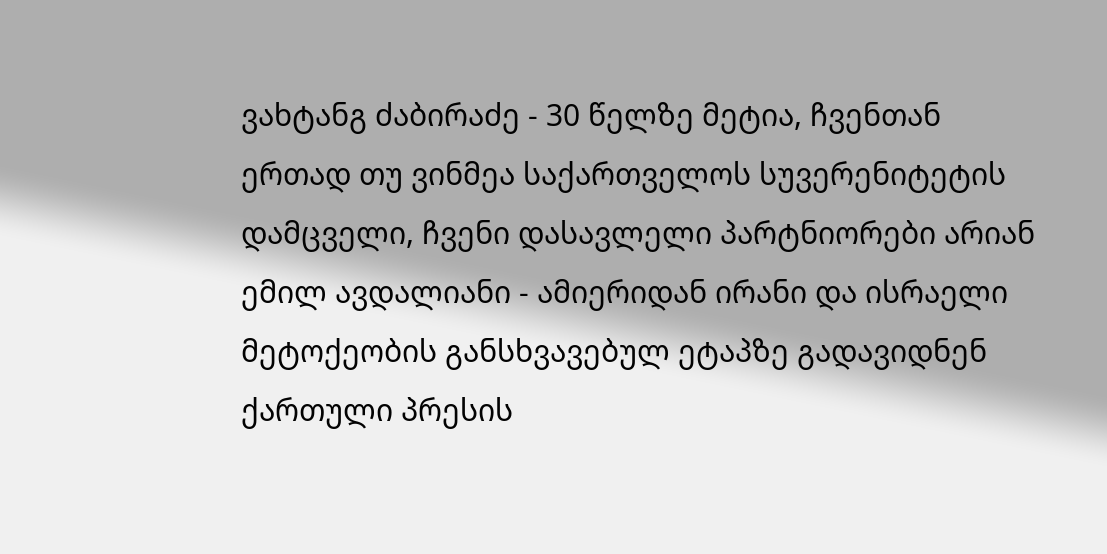ვახტანგ ძაბირაძე - 30 წელზე მეტია, ჩვენთან ერთად თუ ვინმეა საქართველოს სუვერენიტეტის დამცველი, ჩვენი დასავლელი პარტნიორები არიან
ემილ ავდალიანი - ამიერიდან ირანი და ისრაელი მეტოქეობის განსხვავებულ ეტაპზე გადავიდნენ
ქართული პრესის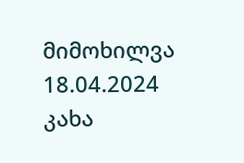მიმოხილვა 18.04.2024
კახა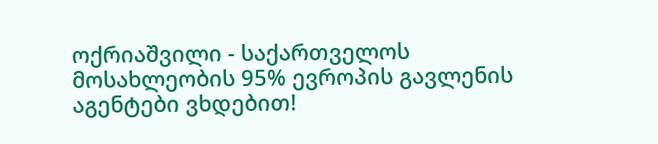ოქრიაშვილი - საქართველოს მოსახლეობის 95% ევროპის გავლენის აგენტები ვხდებით!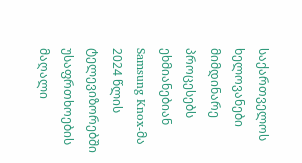საქართველოს ხელოვანები მიმდინარე პროცესებს ეხმიანებიან
Samsung Knox-მა 2024 წლის ტელევიზორებში უსაფრთხოების მაღალი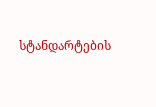სტანდარტების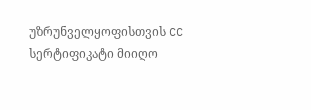უზრუნველყოფისთვის CC სერტიფიკატი მიიღო